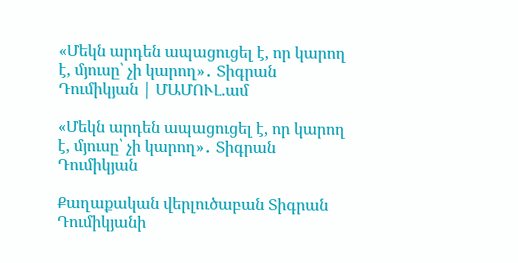«Մեկն արդեն ապացուցել է, որ կարող է, մյուսը՝ չի կարող»․ Տիգրան Դումիկյան | ՄԱՄՈՒԼ.ամ

«Մեկն արդեն ապացուցել է, որ կարող է, մյուսը՝ չի կարող»․ Տիգրան Դումիկյան

Քաղաքական վերլուծաբան Տիգրան Դումիկյանի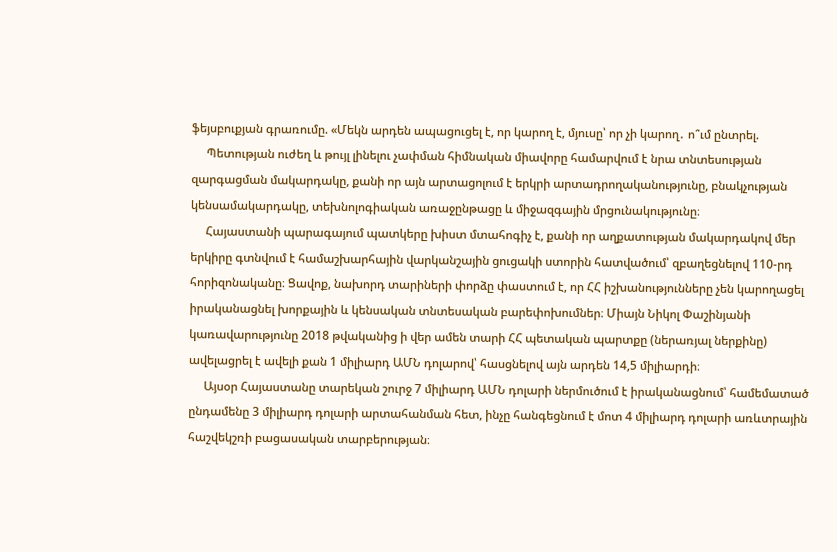ֆեյսբուքյան գրառումը. «Մեկն արդեն ապացուցել է, որ կարող է, մյուսը՝ որ չի կարող․ ո՞ւմ ընտրել.
     Պետության ուժեղ և թույլ լինելու չափման հիմնական միավորը համարվում է նրա տնտեսության զարգացման մակարդակը, քանի որ այն արտացոլում է երկրի արտադրողականությունը, բնակչության կենսամակարդակը, տեխնոլոգիական առաջընթացը և միջազգային մրցունակությունը։
     Հայաստանի պարագայում պատկերը խիստ մտահոգիչ է, քանի որ աղքատության մակարդակով մեր երկիրը գտնվում է համաշխարհային վարկանշային ցուցակի ստորին հատվածում՝ զբաղեցնելով 110-րդ հորիզոնականը։ Ցավոք, նախորդ տարիների փորձը փաստում է, որ ՀՀ իշխանությունները չեն կարողացել իրականացնել խորքային և կենսական տնտեսական բարեփոխումներ։ Միայն Նիկոլ Փաշինյանի կառավարությունը 2018 թվականից ի վեր ամեն տարի ՀՀ պետական պարտքը (ներառյալ ներքինը) ավելացրել է ավելի քան 1 միլիարդ ԱՄՆ դոլարով՝ հասցնելով այն արդեն 14,5 միլիարդի։
     Այսօր Հայաստանը տարեկան շուրջ 7 միլիարդ ԱՄՆ դոլարի ներմուծում է իրականացնում՝ համեմատած ընդամենը 3 միլիարդ դոլարի արտահանման հետ, ինչը հանգեցնում է մոտ 4 միլիարդ դոլարի առևտրային հաշվեկշռի բացասական տարբերության։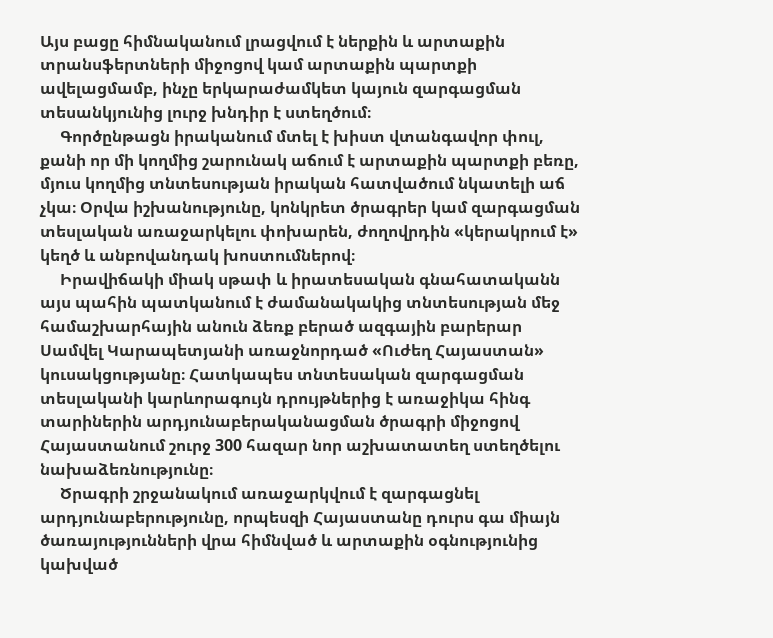Այս բացը հիմնականում լրացվում է ներքին և արտաքին տրանսֆերտների միջոցով կամ արտաքին պարտքի ավելացմամբ, ինչը երկարաժամկետ կայուն զարգացման տեսանկյունից լուրջ խնդիր է ստեղծում։
     Գործընթացն իրականում մտել է խիստ վտանգավոր փուլ, քանի որ մի կողմից շարունակ աճում է արտաքին պարտքի բեռը, մյուս կողմից տնտեսության իրական հատվածում նկատելի աճ չկա։ Օրվա իշխանությունը, կոնկրետ ծրագրեր կամ զարգացման տեսլական առաջարկելու փոխարեն, ժողովրդին «կերակրում է» կեղծ և անբովանդակ խոստումներով։
     Իրավիճակի միակ սթափ և իրատեսական գնահատականն այս պահին պատկանում է ժամանակակից տնտեսության մեջ համաշխարհային անուն ձեռք բերած ազգային բարերար Սամվել Կարապետյանի առաջնորդած «Ուժեղ Հայաստան» կուսակցությանը։ Հատկապես տնտեսական զարգացման տեսլականի կարևորագույն դրույթներից է առաջիկա հինգ տարիներին արդյունաբերականացման ծրագրի միջոցով Հայաստանում շուրջ 300 հազար նոր աշխատատեղ ստեղծելու նախաձեռնությունը։
     Ծրագրի շրջանակում առաջարկվում է զարգացնել արդյունաբերությունը, որպեսզի Հայաստանը դուրս գա միայն ծառայությունների վրա հիմնված և արտաքին օգնությունից կախված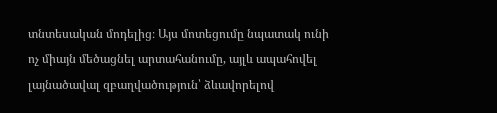տնտեսական մոդելից։ Այս մոտեցումը նպատակ ունի ոչ միայն մեծացնել արտահանումը, այլև ապահովել լայնածավալ զբաղվածություն՝ ձևավորելով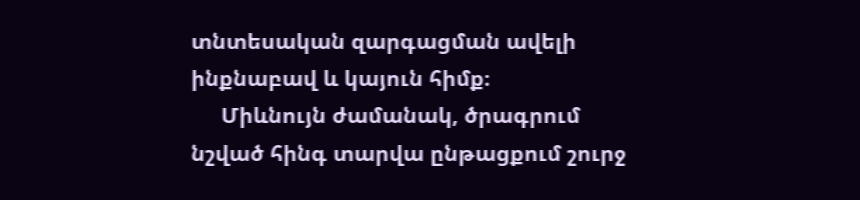տնտեսական զարգացման ավելի ինքնաբավ և կայուն հիմք։
     Միևնույն ժամանակ, ծրագրում նշված հինգ տարվա ընթացքում շուրջ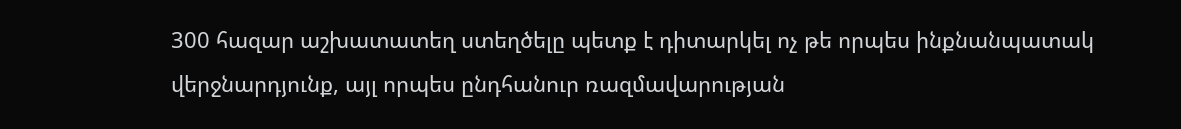300 հազար աշխատատեղ ստեղծելը պետք է դիտարկել ոչ թե որպես ինքնանպատակ վերջնարդյունք, այլ որպես ընդհանուր ռազմավարության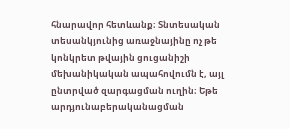հնարավոր հետևանք։ Տնտեսական տեսանկյունից առաջնայինը ոչ թե կոնկրետ թվային ցուցանիշի մեխանիկական ապահովումն է, այլ ընտրված զարգացման ուղին։ Եթե արդյունաբերականացման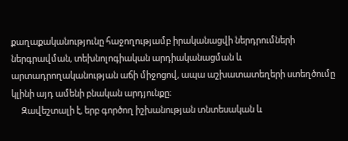քաղաքականությունը հաջողությամբ իրականացվի ներդրումների ներգրավման, տեխնոլոգիական արդիականացման և արտադրողականության աճի միջոցով, ապա աշխատատեղերի ստեղծումը կլինի այդ ամենի բնական արդյունքը։
     Զավեշտալի է, երբ գործող իշխանության տնտեսական և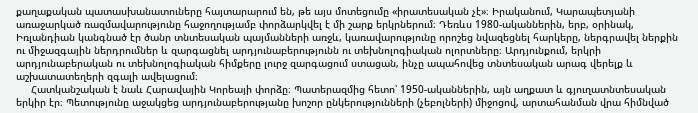քաղաքական պատասխանատուները հայտարարում են, թե այս մոտեցումը «իրատեսական չէ»։ Իրականում, Կարապետյանի առաջարկած ռազմավարությունը հաջողությամբ փորձարկվել է մի շարք երկրներում։ Դեռևս 1980-ականներին, երբ, օրինակ, Իռլանդիան կանգնած էր ծանր տնտեսական պայմանների առջև, կառավարությունը որոշեց նվազեցնել հարկերը, ներգրավել ներքին ու միջազգային ներդրումներ և զարգացնել արդյունաբերությունն ու տեխնոլոգիական ոլորտները։ Արդյունքում, երկրի արդյունաբերական ու տեխնոլոգիական հիմքերը լուրջ զարգացում ստացան, ինչը ապահովեց տնտեսական արագ վերելք և աշխատատեղերի զգալի ավելացում։
     Հատկանշական է նաև Հարավային Կորեայի փորձը։ Պատերազմից հետո՝ 1950-ականներին, այն աղքատ և գյուղատնտեսական երկիր էր։ Պետությունը աջակցեց արդյունաբերությանը խոշոր ընկերությունների (չեբոլների) միջոցով, արտահանման վրա հիմնված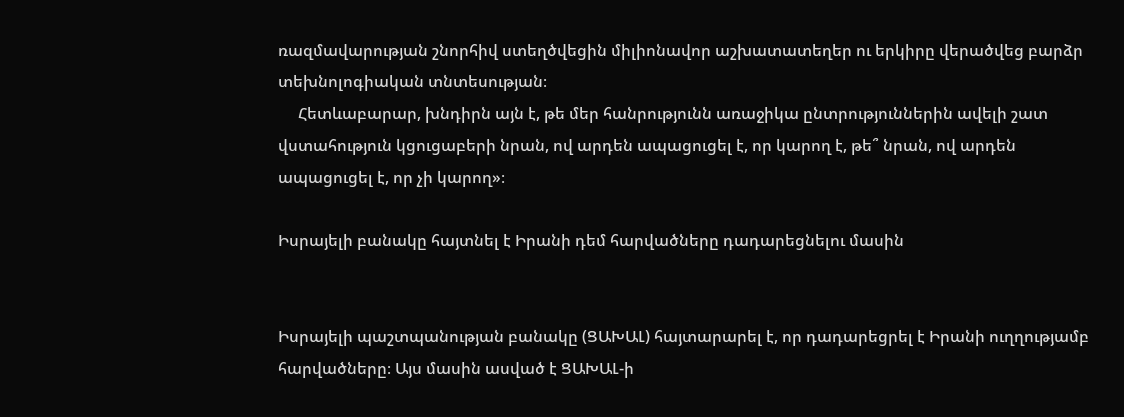ռազմավարության շնորհիվ ստեղծվեցին միլիոնավոր աշխատատեղեր ու երկիրը վերածվեց բարձր տեխնոլոգիական տնտեսության։
     Հետևաբարար, խնդիրն այն է, թե մեր հանրությունն առաջիկա ընտրություններին ավելի շատ վստահություն կցուցաբերի նրան, ով արդեն ապացուցել է, որ կարող է, թե՞ նրան, ով արդեն ապացուցել է, որ չի կարող»։

Իսրայելի բանակը հայտնել է Իրանի դեմ հարվածները դադարեցնելու մասին


Իսրայելի պաշտպանության բանակը (ՑԱԽԱԼ) հայտարարել է, որ դադարեցրել է Իրանի ուղղությամբ հարվածները։ Այս մասին ասված է ՑԱԽԱԼ-ի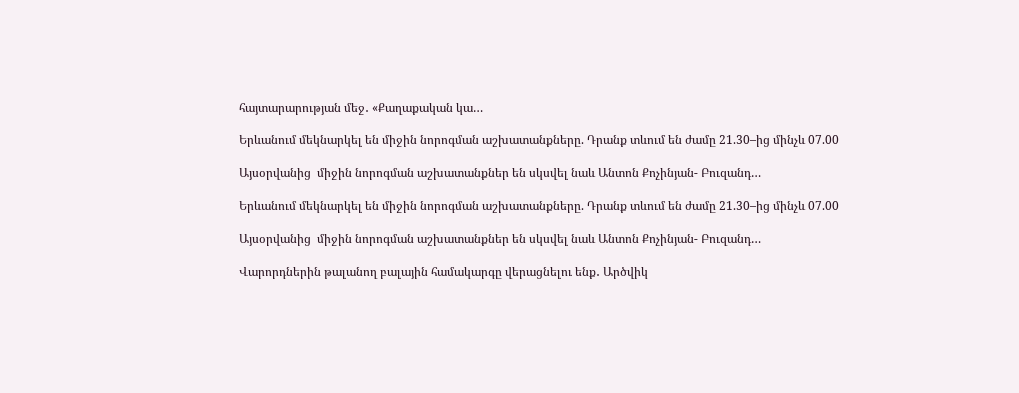հայտարարության մեջ․ «Քաղաքական կա…

Երևանում մեկնարկել են միջին նորոգման աշխատանքները. Դրանք տևում են ժամը 21.30–ից մինչև 07.00

Այսօրվանից  միջին նորոգման աշխատանքներ են սկսվել նաև Անտոն Քոչինյան- Բուզանդ…

Երևանում մեկնարկել են միջին նորոգման աշխատանքները. Դրանք տևում են ժամը 21.30–ից մինչև 07.00

Այսօրվանից  միջին նորոգման աշխատանքներ են սկսվել նաև Անտոն Քոչինյան- Բուզանդ…

Վարորդներին թալանող բալային համակարգը վերացնելու ենք․ Արծվիկ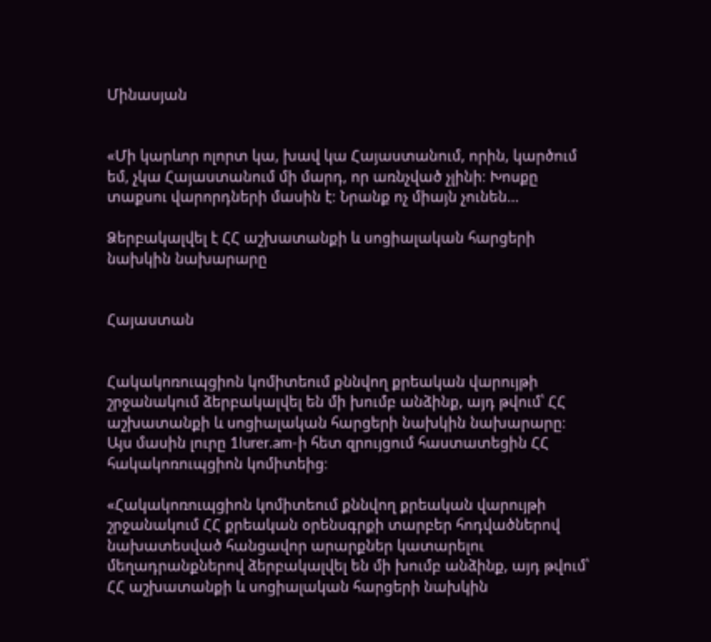Մինասյան


«Մի կարևոր ոլորտ կա, խավ կա Հայաստանում, որին, կարծում եմ, չկա Հայաստանում մի մարդ, որ առնչված չլինի։ Խոսքը տաքսու վարորդների մասին է։ Նրանք ոչ միայն չունեն…

Ձերբակալվել է ՀՀ աշխատանքի և սոցիալական հարցերի նախկին նախարարը


Հայաստան


Հակակոռուպցիոն կոմիտեում քննվող քրեական վարույթի շրջանակում ձերբակալվել են մի խումբ անձինք, այդ թվում՝ ՀՀ աշխատանքի և սոցիալական հարցերի նախկին նախարարը։ Այս մասին լուրը 1lurer.am-ի հետ զրույցում հաստատեցին ՀՀ հակակոռուպցիոն կոմիտեից։

«Հակակոռուպցիոն կոմիտեում քննվող քրեական վարույթի շրջանակում ՀՀ քրեական օրենսգրքի տարբեր հոդվածներով նախատեսված հանցավոր արարքներ կատարելու մեղադրանքներով ձերբակալվել են մի խումբ անձինք, այդ թվում՝ ՀՀ աշխատանքի և սոցիալական հարցերի նախկին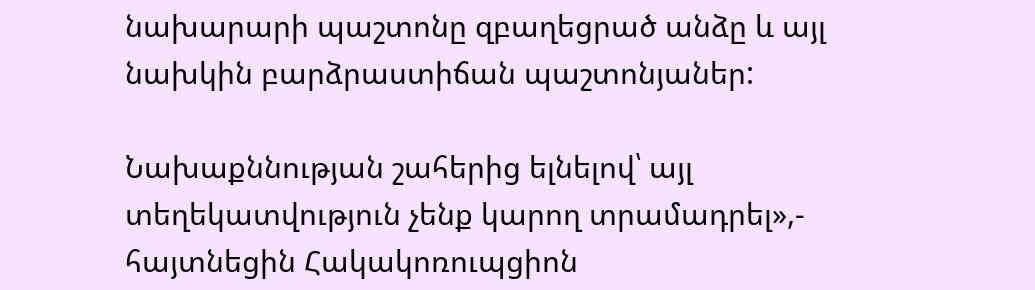նախարարի պաշտոնը զբաղեցրած անձը և այլ նախկին բարձրաստիճան պաշտոնյաներ:

Նախաքննության շահերից ելնելով՝ այլ տեղեկատվություն չենք կարող տրամադրել»,- հայտնեցին Հակակոռուպցիոն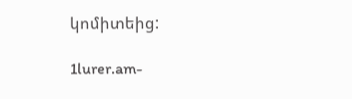կոմիտեից:

1lurer.am-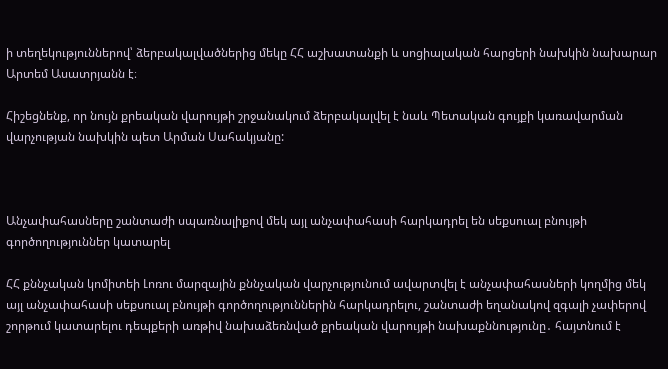ի տեղեկություններով՝ ձերբակալվածներից մեկը ՀՀ աշխատանքի և սոցիալական հարցերի նախկին նախարար Արտեմ Ասատրյանն է։

Հիշեցնենք, որ նույն քրեական վարույթի շրջանակում ձերբակալվել է նաև Պետական գույքի կառավարման վարչության նախկին պետ Արման Սահակյանը:



Անչափահասները շանտաժի սպառնալիքով մեկ այլ անչափահասի հարկադրել են սեքսուալ բնույթի գործողություններ կատարել

ՀՀ քննչական կոմիտեի Լոռու մարզային քննչական վարչությունում ավարտվել է անչափահասների կողմից մեկ այլ անչափահասի սեքսուալ բնույթի գործողություններին հարկադրելու, շանտաժի եղանակով զգալի չափերով շորթում կատարելու դեպքերի առթիվ նախաձեռնված քրեական վարույթի նախաքննությունը․ հայտնում է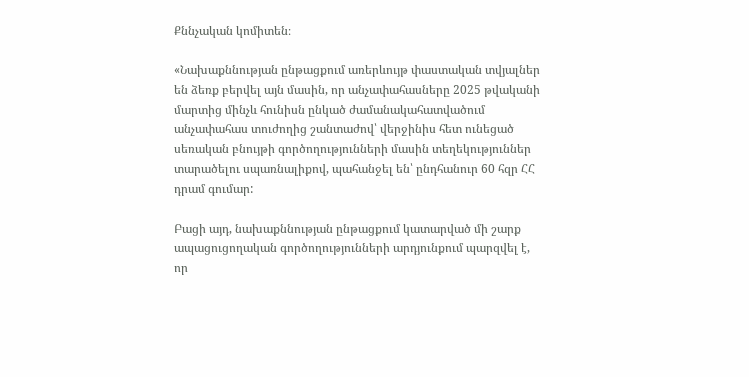Քննչական կոմիտեն։

«Նախաքննության ընթացքում առերևույթ փաստական տվյալներ են ձեռք բերվել այն մասին, որ անչափահասները 2025 թվականի մարտից մինչև հունիսն ընկած ժամանակահատվածում անչափահաս տուժողից շանտաժով՝ վերջինիս հետ ունեցած սեռական բնույթի գործողությունների մասին տեղեկություններ տարածելու սպառնալիքով, պահանջել են՝ ընդհանուր 60 հզր ՀՀ դրամ գումար:

Բացի այդ, նախաքննության ընթացքում կատարված մի շարք ապացուցողական գործողությունների արդյունքում պարզվել է, որ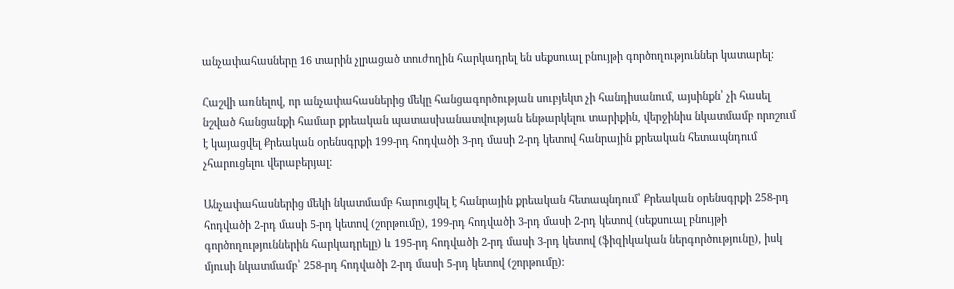անչափահասները 16 տարին չլրացած տուժողին հարկադրել են սեքսուալ բնույթի գործողություններ կատարել:

Հաշվի առնելով, որ անչափահասներից մեկը հանցագործության սուբյեկտ չի հանդիսանում, այսինքն՝ չի հասել նշված հանցանքի համար քրեական պատասխանատվության ենթարկելու տարիքին, վերջինիս նկատմամբ որոշում է կայացվել Քրեական օրենսգրքի 199-րդ հոդվածի 3-րդ մասի 2-րդ կետով հանրային քրեական հետապնդում չհարուցելու վերաբերյալ:

Անչափահասներից մեկի նկատմամբ հարուցվել է հանրային քրեական հետապնդում՝ Քրեական օրենսգրքի 258-րդ հոդվածի 2-րդ մասի 5-րդ կետով (շորթումը), 199-րդ հոդվածի 3-րդ մասի 2-րդ կետով (սեքսուալ բնույթի գործողություններին հարկադրելը) և 195-րդ հոդվածի 2-րդ մասի 3-րդ կետով (ֆիզիկական ներգործությունը), իսկ մյուսի նկատմամբ՝ 258-րդ հոդվածի 2-րդ մասի 5-րդ կետով (շորթումը):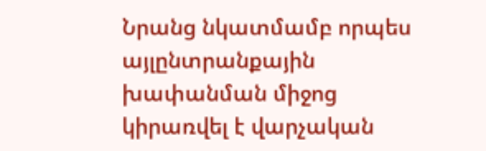Նրանց նկատմամբ որպես այլընտրանքային խափանման միջոց կիրառվել է վարչական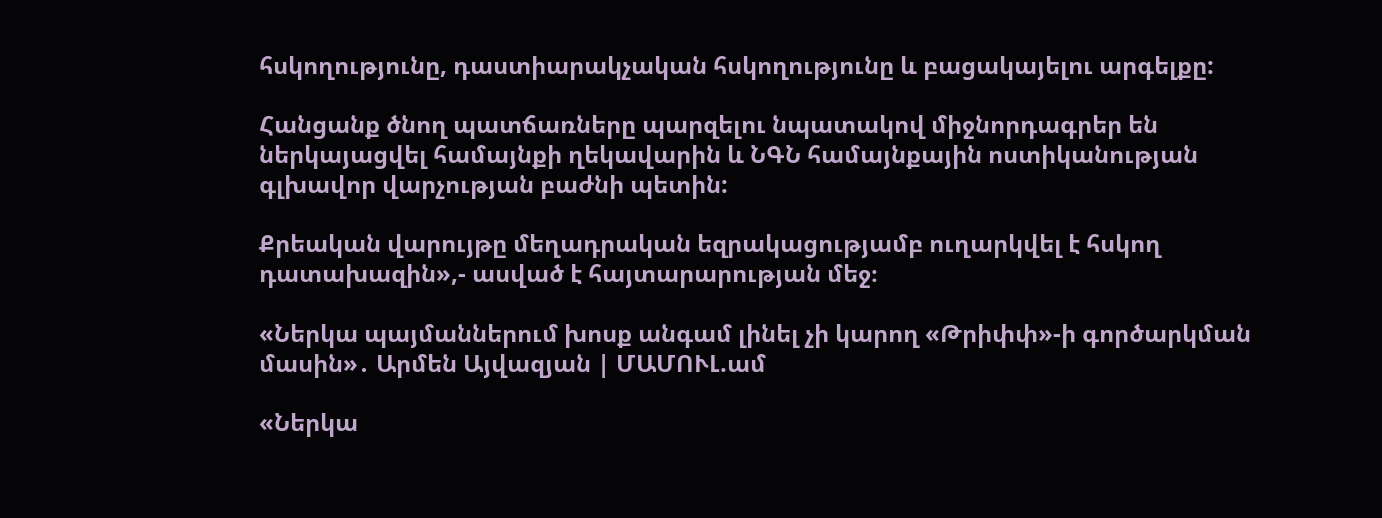հսկողությունը, դաստիարակչական հսկողությունը և բացակայելու արգելքը:

Հանցանք ծնող պատճառները պարզելու նպատակով միջնորդագրեր են ներկայացվել համայնքի ղեկավարին և ՆԳՆ համայնքային ոստիկանության գլխավոր վարչության բաժնի պետին:

Քրեական վարույթը մեղադրական եզրակացությամբ ուղարկվել է հսկող դատախազին»,- ասված է հայտարարության մեջ։

«Ներկա պայմաններում խոսք անգամ լինել չի կարող «Թրիփփ»-ի գործարկման մասին»․ Արմեն Այվազյան | ՄԱՄՈՒԼ.ամ

«Ներկա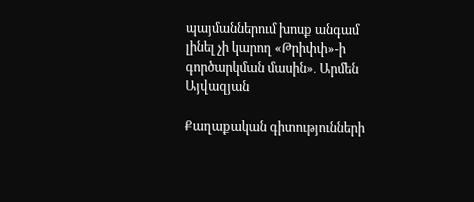պայմաններում խոսք անգամ լինել չի կարող «Թրիփփ»-ի գործարկման մասին»․ Արմեն Այվազյան

Քաղաքական գիտությունների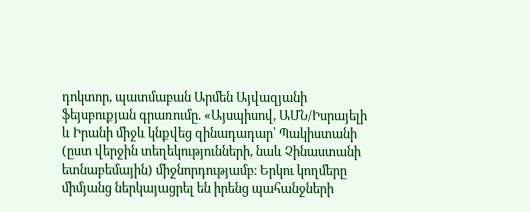դոկտոր, պատմաբան Արմեն Այվազյանի ֆեյսբուքյան գրառումը. «Այսպիսով, ԱՄՆ/Իսրայելի և Իրանի միջև կնքվեց զինադադար՝ Պակիստանի (ըստ վերջին տեղեկությունների, նաև Չինաստանի ետնաբեմային) միջնորդությամբ։ Երկու կողմերը միմյանց ներկայացրել են իրենց պահանջների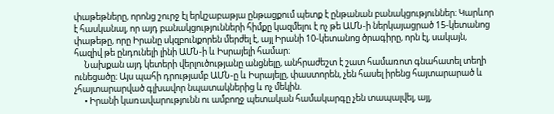փաթեթները, որոնց շուրջ էլ երկշաբաթյա ընթացքում պետք է ընթանան բանակցություններ։ Կարևոր է հասկանալ, որ այդ բանակցությունների հիմքը կազմելու է ոչ թե ԱՄՆ-ի ներկայացրած 15-կետանոց փաթեթը, որը Իրանը սկզբունքորեն մերժել է, այլ Իրանի 10-կետանոց ծրագիրը, որն էլ, սակայն, հազիվ թե ընդունելի լինի ԱՄՆ-ի և Իսրայելի համար։
     Նախքան այդ կետերի վերլուծությանը անցնելը, անհրաժեշտ է շատ համառոտ գնահատել տեղի ունեցածը։ Այս պահի դրությամբ ԱՄՆ-ը և Իսրայելը, փաստորեն, չեն հասել իրենց հայտարարած և չհայտարարված գլխավոր նպատակներից և ոչ մեկին.
     • Իրանի կառավարությունն ու ամբողջ պետական համակարգը չեն տապալվել, այլ,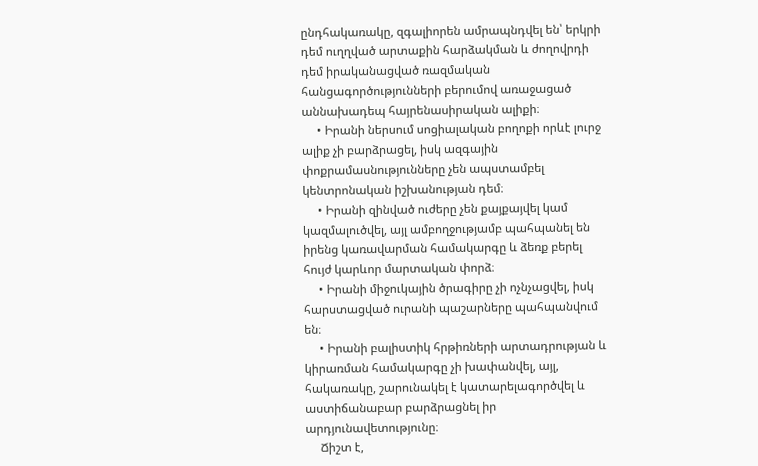ընդհակառակը, զգալիորեն ամրապնդվել են՝ երկրի դեմ ուղղված արտաքին հարձակման և ժողովրդի դեմ իրականացված ռազմական հանցագործությունների բերումով առաջացած աննախադեպ հայրենասիրական ալիքի։
     • Իրանի ներսում սոցիալական բողոքի որևէ լուրջ ալիք չի բարձրացել, իսկ ազգային փոքրամասնությունները չեն ապստամբել կենտրոնական իշխանության դեմ։
     • Իրանի զինված ուժերը չեն քայքայվել կամ կազմալուծվել, այլ ամբողջությամբ պահպանել են իրենց կառավարման համակարգը և ձեռք բերել հույժ կարևոր մարտական փորձ։
     • Իրանի միջուկային ծրագիրը չի ոչնչացվել, իսկ հարստացված ուրանի պաշարները պահպանվում են։
     • Իրանի բալիստիկ հրթիռների արտադրության և կիրառման համակարգը չի խափանվել, այլ, հակառակը, շարունակել է կատարելագործվել և աստիճանաբար բարձրացնել իր արդյունավետությունը։
     Ճիշտ է,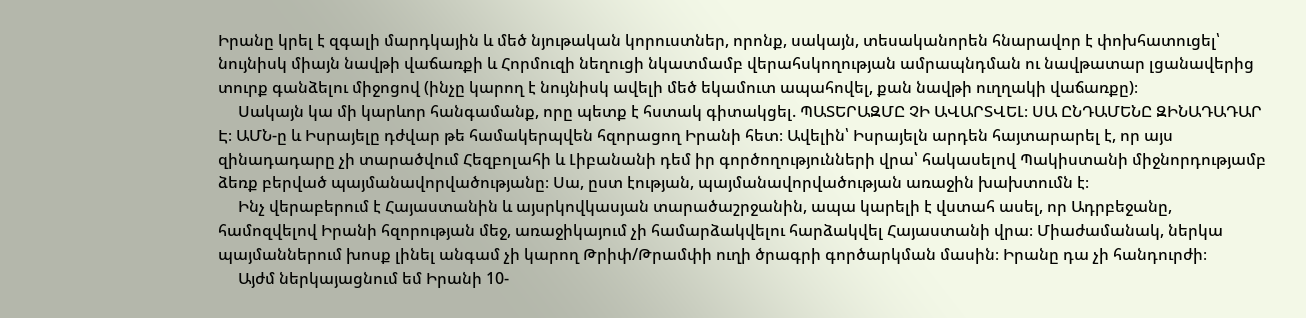Իրանը կրել է զգալի մարդկային և մեծ նյութական կորուստներ, որոնք, սակայն, տեսականորեն հնարավոր է փոխհատուցել՝ նույնիսկ միայն նավթի վաճառքի և Հորմուզի նեղուցի նկատմամբ վերահսկողության ամրապնդման ու նավթատար լցանավերից տուրք գանձելու միջոցով (ինչը կարող է նույնիսկ ավելի մեծ եկամուտ ապահովել, քան նավթի ուղղակի վաճառքը)։
     Սակայն կա մի կարևոր հանգամանք, որը պետք է հստակ գիտակցել. ՊԱՏԵՐԱԶՄԸ ՉԻ ԱՎԱՐՏՎԵԼ։ ՍԱ ԸՆԴԱՄԵՆԸ ԶԻՆԱԴԱԴԱՐ Է։ ԱՄՆ-ը և Իսրայելը դժվար թե համակերպվեն հզորացող Իրանի հետ։ Ավելին՝ Իսրայելն արդեն հայտարարել է, որ այս զինադադարը չի տարածվում Հեզբոլահի և Լիբանանի դեմ իր գործողությունների վրա՝ հակասելով Պակիստանի միջնորդությամբ ձեռք բերված պայմանավորվածությանը։ Սա, ըստ էության, պայմանավորվածության առաջին խախտումն է։
     Ինչ վերաբերում է Հայաստանին և այսրկովկասյան տարածաշրջանին, ապա կարելի է վստահ ասել, որ Ադրբեջանը, համոզվելով Իրանի հզորության մեջ, առաջիկայում չի համարձակվելու հարձակվել Հայաստանի վրա։ Միաժամանակ, ներկա պայմաններում խոսք լինել անգամ չի կարող Թրիփ/Թրամփի ուղի ծրագրի գործարկման մասին։ Իրանը դա չի հանդուրժի։
     Այժմ ներկայացնում եմ Իրանի 10-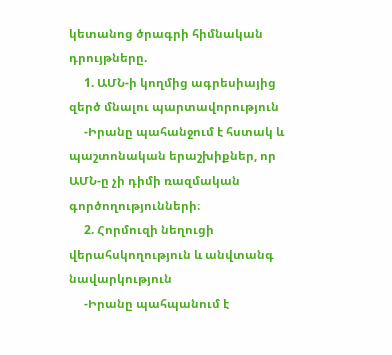կետանոց ծրագրի հիմնական դրույթները.
     1. ԱՄՆ-ի կողմից ագրեսիայից զերծ մնալու պարտավորություն
     -Իրանը պահանջում է հստակ և պաշտոնական երաշխիքներ, որ ԱՄՆ-ը չի դիմի ռազմական գործողությունների։
     2. Հորմուզի նեղուցի վերահսկողություն և անվտանգ նավարկություն
     -Իրանը պահպանում է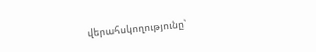վերահսկողությունը՝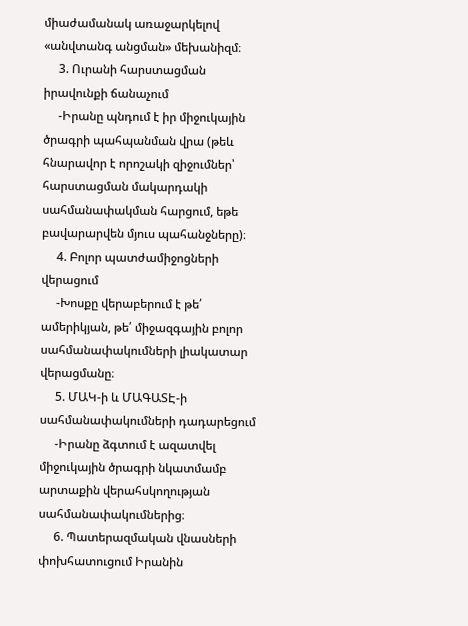միաժամանակ առաջարկելով «անվտանգ անցման» մեխանիզմ։
     3. Ուրանի հարստացման իրավունքի ճանաչում
     -Իրանը պնդում է իր միջուկային ծրագրի պահպանման վրա (թեև հնարավոր է որոշակի զիջումներ՝ հարստացման մակարդակի սահմանափակման հարցում, եթե բավարարվեն մյուս պահանջները)։
     4. Բոլոր պատժամիջոցների վերացում
     -Խոսքը վերաբերում է թե՛ ամերիկյան, թե՛ միջազգային բոլոր սահմանափակումների լիակատար վերացմանը։
     5. ՄԱԿ-ի և ՄԱԳԱՏԷ-ի սահմանափակումների դադարեցում
     -Իրանը ձգտում է ազատվել միջուկային ծրագրի նկատմամբ արտաքին վերահսկողության սահմանափակումներից։
     6. Պատերազմական վնասների փոխհատուցում Իրանին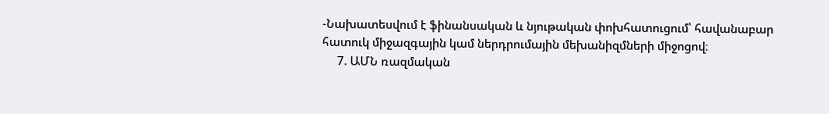-Նախատեսվում է ֆինանսական և նյութական փոխհատուցում՝ հավանաբար հատուկ միջազգային կամ ներդրումային մեխանիզմների միջոցով։
     7. ԱՄՆ ռազմական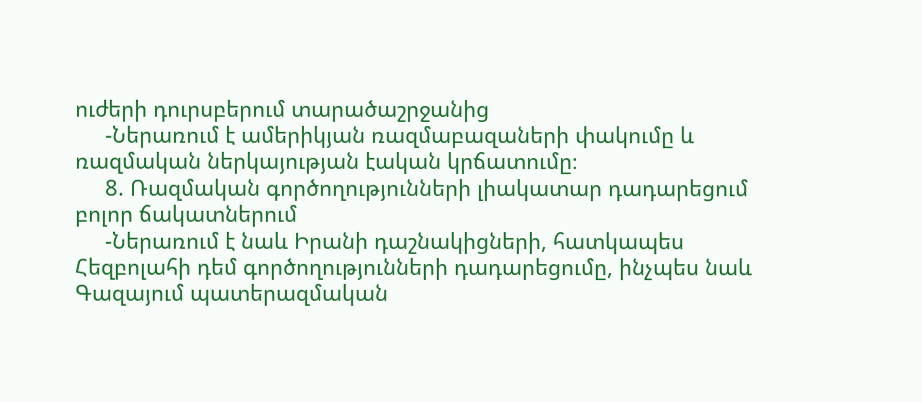ուժերի դուրսբերում տարածաշրջանից
     -Ներառում է ամերիկյան ռազմաբազաների փակումը և ռազմական ներկայության էական կրճատումը։
     8. Ռազմական գործողությունների լիակատար դադարեցում բոլոր ճակատներում
     -Ներառում է նաև Իրանի դաշնակիցների, հատկապես Հեզբոլահի դեմ գործողությունների դադարեցումը, ինչպես նաև Գազայում պատերազմական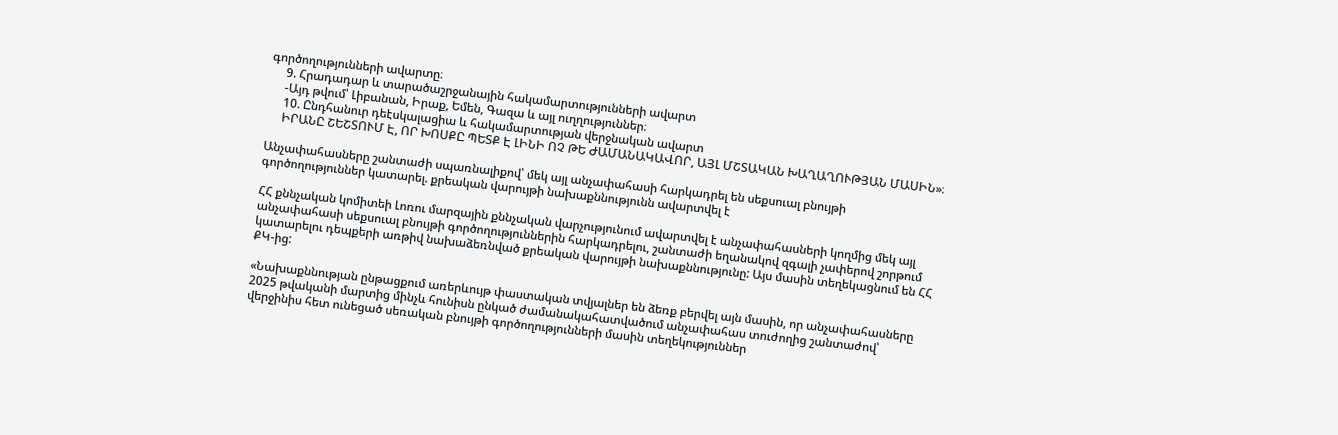գործողությունների ավարտը։
     9. Հրադադար և տարածաշրջանային հակամարտությունների ավարտ
     -Այդ թվում՝ Լիբանան, Իրաք, Եմեն, Գազա և այլ ուղղություններ։
     10. Ընդհանուր դեէսկալացիա և հակամարտության վերջնական ավարտ
     ԻՐԱՆԸ ՇԵՇՏՈՒՄ Է, ՈՐ ԽՈՍՔԸ ՊԵՏՔ Է ԼԻՆԻ ՈՉ ԹԵ ԺԱՄԱՆԱԿԱՎՈՐ, ԱՅԼ ՄՇՏԱԿԱՆ ԽԱՂԱՂՈՒԹՅԱՆ ՄԱՍԻՆ»։

Անչափահասները շանտաժի սպառնալիքով՝ մեկ այլ անչափահասի հարկադրել են սեքսուալ բնույթի գործողություններ կատարել. քրեական վարույթի նախաքննությունն ավարտվել է

ՀՀ քննչական կոմիտեի Լոռու մարզային քննչական վարչությունում ավարտվել է անչափահասների կողմից մեկ այլ անչափահասի սեքսուալ բնույթի գործողություններին հարկադրելու, շանտաժի եղանակով զգալի չափերով շորթում կատարելու դեպքերի առթիվ նախաձեռնված քրեական վարույթի նախաքննությունը: Այս մասին տեղեկացնում են ՀՀ ՔԿ-ից:

«Նախաքննության ընթացքում առերևույթ փաստական տվյալներ են ձեռք բերվել այն մասին, որ անչափահասները 2025 թվականի մարտից մինչև հունիսն ընկած ժամանակահատվածում անչափահաս տուժողից շանտաժով՝ վերջինիս հետ ունեցած սեռական բնույթի գործողությունների մասին տեղեկություններ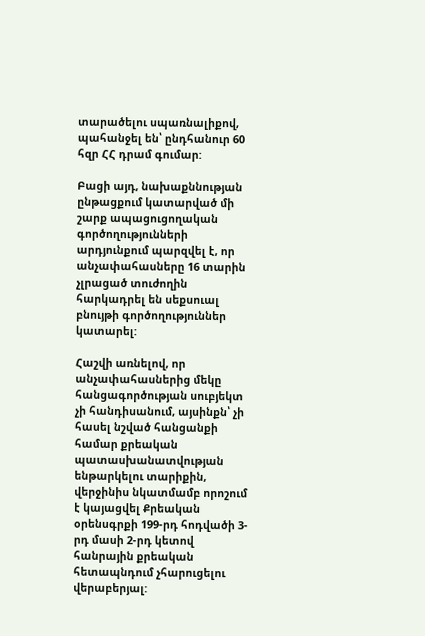տարածելու սպառնալիքով, պահանջել են՝ ընդհանուր 60 հզր ՀՀ դրամ գումար:

Բացի այդ, նախաքննության ընթացքում կատարված մի շարք ապացուցողական գործողությունների արդյունքում պարզվել է, որ անչափահասները 16 տարին չլրացած տուժողին հարկադրել են սեքսուալ բնույթի գործողություններ կատարել:

Հաշվի առնելով, որ անչափահասներից մեկը հանցագործության սուբյեկտ չի հանդիսանում, այսինքն՝ չի հասել նշված հանցանքի համար քրեական պատասխանատվության ենթարկելու տարիքին, վերջինիս նկատմամբ որոշում է կայացվել Քրեական օրենսգրքի 199-րդ հոդվածի 3-րդ մասի 2-րդ կետով հանրային քրեական հետապնդում չհարուցելու վերաբերյալ: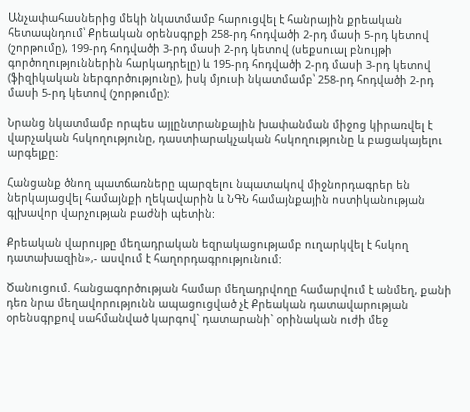Անչափահասներից մեկի նկատմամբ հարուցվել է հանրային քրեական հետապնդում՝ Քրեական օրենսգրքի 258-րդ հոդվածի 2-րդ մասի 5-րդ կետով (շորթումը), 199-րդ հոդվածի 3-րդ մասի 2-րդ կետով (սեքսուալ բնույթի գործողություններին հարկադրելը) և 195-րդ հոդվածի 2-րդ մասի 3-րդ կետով (ֆիզիկական ներգործությունը), իսկ մյուսի նկատմամբ՝ 258-րդ հոդվածի 2-րդ մասի 5-րդ կետով (շորթումը):

Նրանց նկատմամբ որպես այլընտրանքային խափանման միջոց կիրառվել է վարչական հսկողությունը, դաստիարակչական հսկողությունը և բացակայելու արգելքը:

Հանցանք ծնող պատճառները պարզելու նպատակով միջնորդագրեր են ներկայացվել համայնքի ղեկավարին և ՆԳՆ համայնքային ոստիկանության գլխավոր վարչության բաժնի պետին:

Քրեական վարույթը մեղադրական եզրակացությամբ ուղարկվել է հսկող դատախազին»,- ասվում է հաղորդագրությունում:

Ծանուցում. հանցագործության համար մեղադրվողը համարվում է անմեղ, քանի դեռ նրա մեղավորությունն ապացուցված չէ Քրեական դատավարության օրենսգրքով սահմանված կարգով` դատարանի` օրինական ուժի մեջ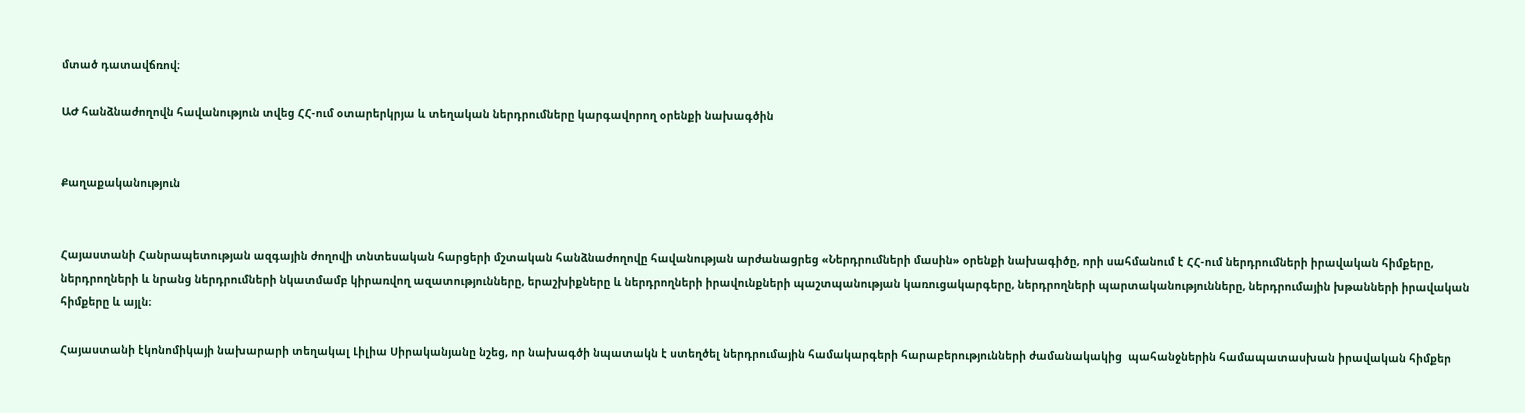մտած դատավճռով։

ԱԺ հանձնաժողովն հավանություն տվեց ՀՀ-ում օտարերկրյա և տեղական ներդրումները կարգավորող օրենքի նախագծին


Քաղաքականություն


Հայաստանի Հանրապետության ազգային ժողովի տնտեսական հարցերի մշտական հանձնաժողովը հավանության արժանացրեց «Ներդրումների մասին» օրենքի նախագիծը, որի սահմանում է ՀՀ-ում ներդրումների իրավական հիմքերը, ներդրողների և նրանց ներդրումների նկատմամբ կիրառվող ազատությունները, երաշխիքները և ներդրողների իրավունքների պաշտպանության կառուցակարգերը, ներդրողների պարտականությունները, ներդրումային խթանների իրավական հիմքերը և այլն։

Հայաստանի էկոնոմիկայի նախարարի տեղակալ Լիլիա Սիրականյանը նշեց, որ նախագծի նպատակն է ստեղծել ներդրումային համակարգերի հարաբերությունների ժամանակակից  պահանջներին համապատասխան իրավական հիմքեր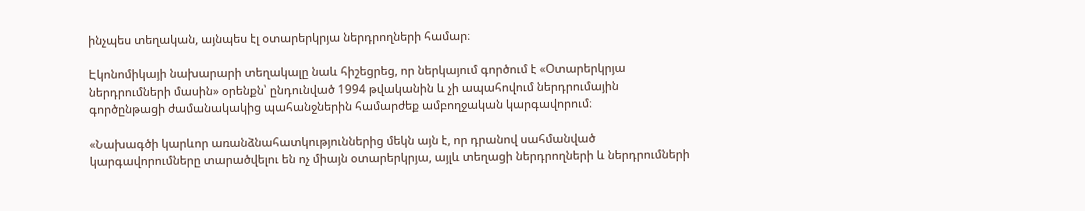ինչպես տեղական, այնպես էլ օտարերկրյա ներդրողների համար։

Էկոնոմիկայի նախարարի տեղակալը նաև հիշեցրեց, որ ներկայում գործում է «Օտարերկրյա ներդրումների մասին» օրենքն՝ ընդունված 1994 թվականին և չի ապահովում ներդրումային գործընթացի ժամանակակից պահանջներին համարժեք ամբողջական կարգավորում։

«Նախագծի կարևոր առանձնահատկություններից մեկն այն է, որ դրանով սահմանված կարգավորումները տարածվելու են ոչ միայն օտարերկրյա, այլև տեղացի ներդրողների և ներդրումների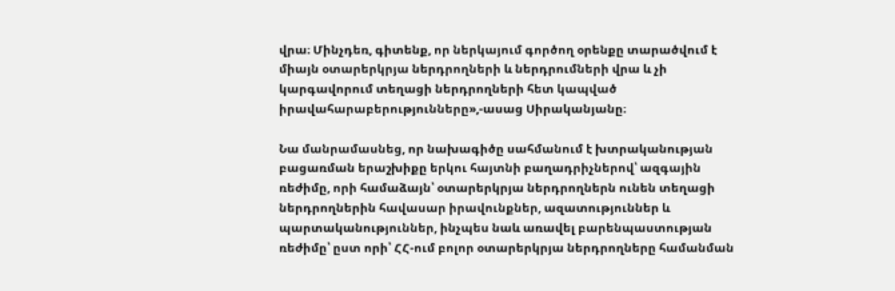վրա։ Մինչդեռ, գիտենք, որ ներկայում գործող օրենքը տարածվում է միայն օտարերկրյա ներդրողների և ներդրումների վրա և չի կարգավորում տեղացի ներդրողների հետ կապված իրավահարաբերությունները»,-ասաց Սիրականյանը։

Նա մանրամասնեց, որ նախագիծը սահմանում է խտրականության բացառման երաշխիքը երկու հայտնի բաղադրիչներով՝ ազգային ռեժիմը, որի համաձայն՝ օտարերկրյա ներդրողներն ունեն տեղացի ներդրողներին հավասար իրավունքներ, ազատություններ և պարտականություններ, ինչպես նաև առավել բարենպաստության ռեժիմը՝ ըստ որի՝ ՀՀ-ում բոլոր օտարերկրյա ներդրողները համանման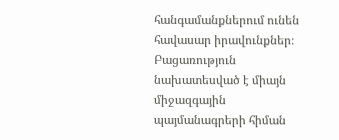հանգամանքներում ունեն հավասար իրավունքներ։ Բացառություն նախատեսված է միայն միջազգային պայմանագրերի հիման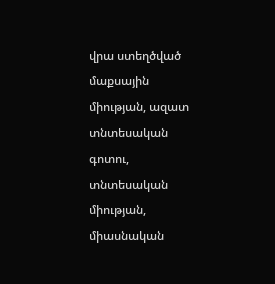վրա ստեղծված մաքսային միության, ազատ տնտեսական գոտու, տնտեսական միության, միասնական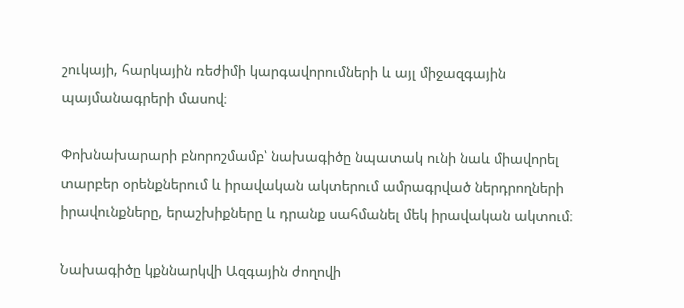շուկայի, հարկային ռեժիմի կարգավորումների և այլ միջազգային պայմանագրերի մասով։

Փոխնախարարի բնորոշմամբ՝ նախագիծը նպատակ ունի նաև միավորել տարբեր օրենքներում և իրավական ակտերում ամրագրված ներդրողների իրավունքները, երաշխիքները և դրանք սահմանել մեկ իրավական ակտում։

Նախագիծը կքննարկվի Ազգային ժողովի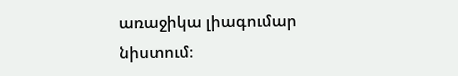առաջիկա լիագումար նիստում։